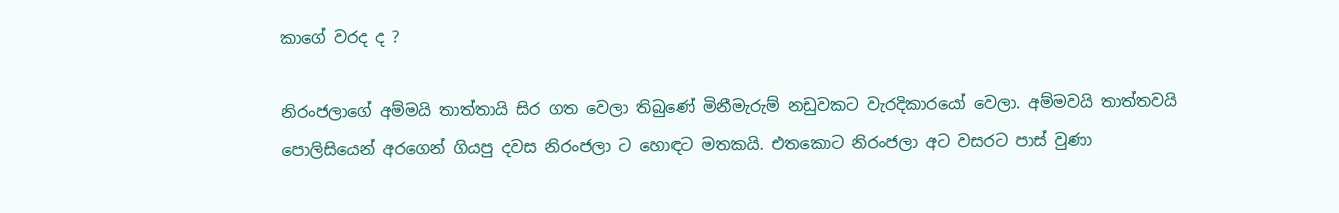කාගේ වරද ද ?

නිරංජලාගේ අම්මයි තාත්තායි සිර ගත වෙලා තිබුණේ මිනීමැරුම් නඩුවකට වැරදිකාරයෝ වෙලා. අම්මවයි තාත්තවයි පොලිසියෙන් අරගෙන් ගියපු දවස නිරංජලා ට හොඳට මතකයි. එතකොට නිරංජලා අට වසරට පාස් වුණා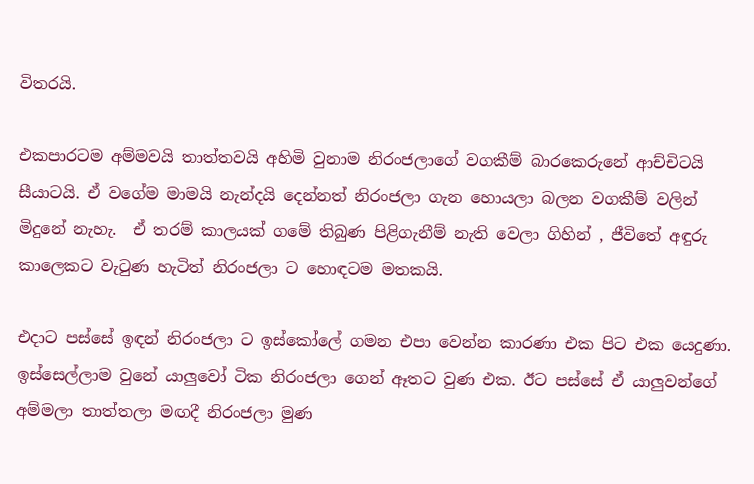විතරයි.

එකපාරටම අම්මවයි තාත්තවයි අහිමි වුනාම නිරංජලාගේ වගකීම් බාරකෙරුනේ ආච්චිටයි සීයාටයි. ඒ වගේම මාමයි නැන්දයි දෙන්නත් නිරංජලා ගැන හොයලා බලන වගකීම් වලින් මිදුනේ නැහැ.  ඒ තරම් කාලයක් ගමේ තිබුණ පිළිගැනීම් නැති වෙලා ගිහින් , ජීවිතේ අඳුරු කාලෙකට වැටුණ හැටිත් නිරංජලා ට හොඳටම මතකයි.

එදාට පස්සේ ඉඳන් නිරංජලා ට ඉස්කෝලේ ගමන එපා වෙන්න කාරණා එක පිට එක යෙදුණා. ඉස්සෙල්ලාම වුනේ යාලුවෝ ටික නිරංජලා ගෙන් ඈතට වුණ එක. ඊට පස්සේ ඒ යාලුවන්ගේ අම්මලා තාත්තලා මඟදී නිරංජලා මුණ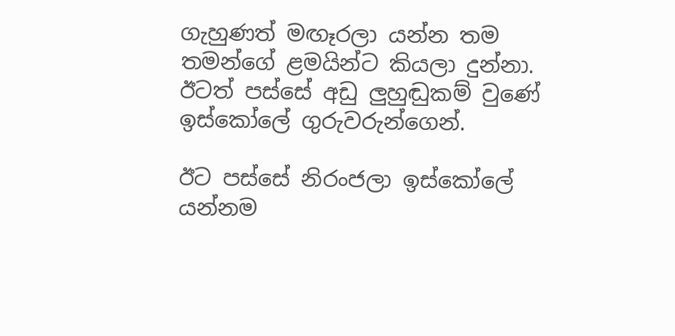ගැහුණත් මඟෑරලා යන්න තම තමන්ගේ ළමයින්ට කියලා දුන්නා. ඊටත් පස්සේ අඩු ලුහුඬුකම් වුණේ ඉස්කෝලේ ගුරුවරුන්ගෙන්.

ඊට පස්සේ නිරංජලා ඉස්කෝලේ යන්නම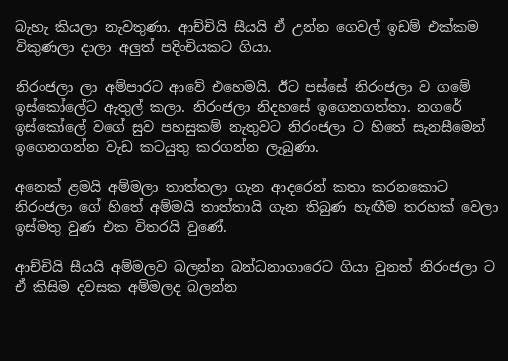බැහැ කියලා නැවතුණා. ආච්චියි සීයයි ඒ උන්න ගෙවල් ඉඩම් එක්කම විකුණලා දාලා අලුත් පදිංචියකට ගියා.

නිරංජලා ලා අම්පාරට ආවේ එහෙමයි. ඊට පස්සේ නිරංජලා ව ගමේ ඉස්කෝලේට ඇතුල් කලා. නිරංජලා නිදහසේ ඉගෙනගත්තා. නගරේ ඉස්කෝලේ වගේ සුව පහසුකම් නැතුවට නිරංජලා ට හිතේ සැනසීමෙන් ඉගෙනගන්න වැඩ කටයුතු කරගන්න ලැබුණා.

අනෙක් ළමයි අම්මලා තාත්තලා ගැන ආදරෙන් කතා කරනකොට නිරංජලා ගේ හිතේ අම්මයි තාත්තායි ගැන තිබුණ හැඟීම තරහක් වෙලා ඉස්මතු වුණ එක විතරයි වුණේ.

ආච්චියි සීයයි අම්මලව බලන්න බන්ධනාගාරෙට ගියා වුනත් නිරංජලා ට ඒ කිසිම දවසක අම්මලද බලන්න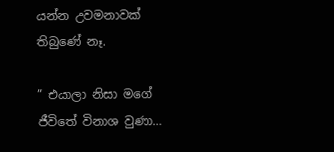යන්න උවමනාවක් තිබුණේ නෑ.

” එයාලා නිසා මගේ ජීවිතේ විනාශ වුණා…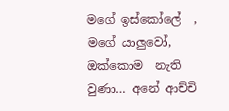මගේ ඉස්කෝලේ  , මගේ යාලුවෝ, ඔක්කොම  නැති වුණා… අනේ ආච්චි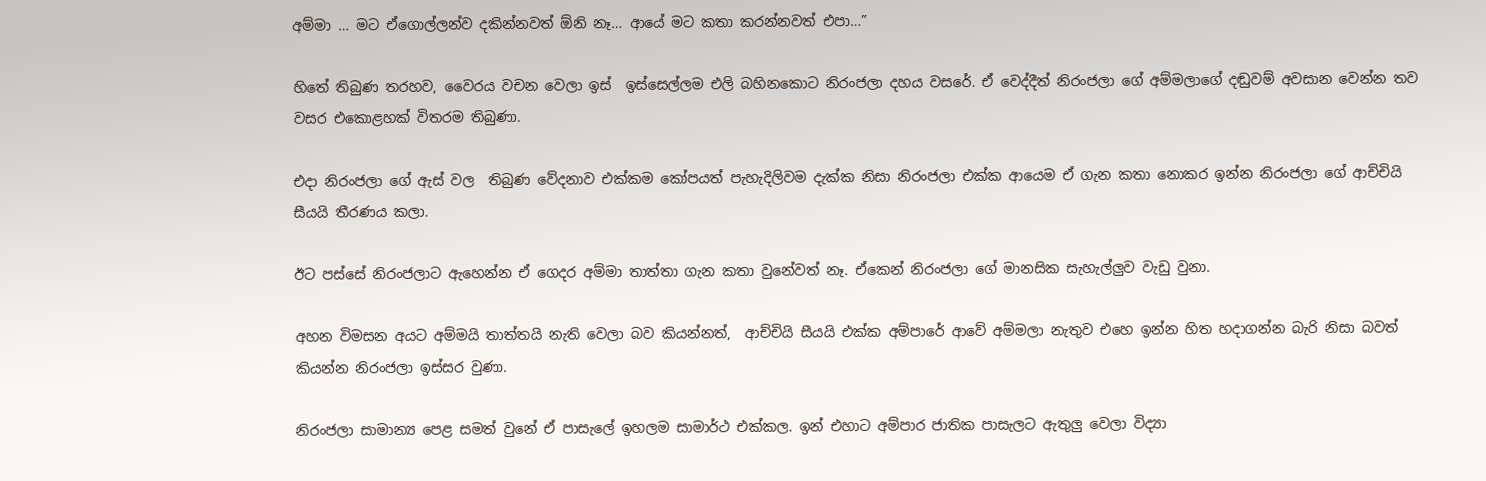අම්මා … මට ඒගොල්ලන්ව දකින්නවත් ඕනි නෑ… ආයේ මට කතා කරන්නවත් එපා…”

හිතේ තිබුණ තරහව, වෛරය වචන වෙලා ඉස්  ඉස්සෙල්ලම එලි බහිනකොට නිරංජලා දහය වසරේ. ඒ වෙද්දීත් නිරංජලා ගේ අම්මලාගේ දඬුවම් අවසාන වෙන්න තව වසර එකොළහක් විතරම තිබුණා.

එදා නිරංජලා ගේ ඇස් වල  තිබුණ වේදනාව එක්කම කෝපයත් පැහැදිලිවම දැක්ක නිසා නිරංජලා එක්ක ආයෙම ඒ ගැන කතා නොකර ඉන්න නිරංජලා ගේ ආච්චියි සීයයි තීරණය කලා.

ඊට පස්සේ නිරංජලාට ඇහෙන්න ඒ ගෙදර අම්මා තාත්තා ගැන කතා වුනේවත් නෑ. ඒකෙන් නිරංජලා ගේ මානසික සැහැල්ලුව වැඩු වුනා.

අහන විමසන අයට අම්මයි තාත්තයි නැති වෙලා බව කියන්නත්,  ආච්චියි සීයයි එක්ක අම්පාරේ ආවේ අම්මලා නැතුව එහෙ ඉන්න හිත හදාගන්න බැරි නිසා බවත් කියන්න නිරංජලා ඉස්සර වුණා.

නිරංජලා සාමාන්‍ය පෙළ සමත් වුනේ ඒ පාසැලේ ඉහලම සාමාර්ථ එක්කල. ඉන් එහාට අම්පාර ජාතික පාසැලට ඇතුලු වෙලා විද්‍යා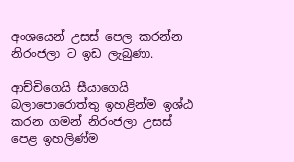අංශයෙන් උසස් පෙල කරන්න නිරංජලා ට ඉඩ ලැබුණා.

ආච්චිගෙයි සීයාගෙයි බලාපොරොත්තු ඉහළින්ම ඉශ්ඨ කරන ගමන් නිරංජලා උසස් පෙළ ඉහලිණ්ම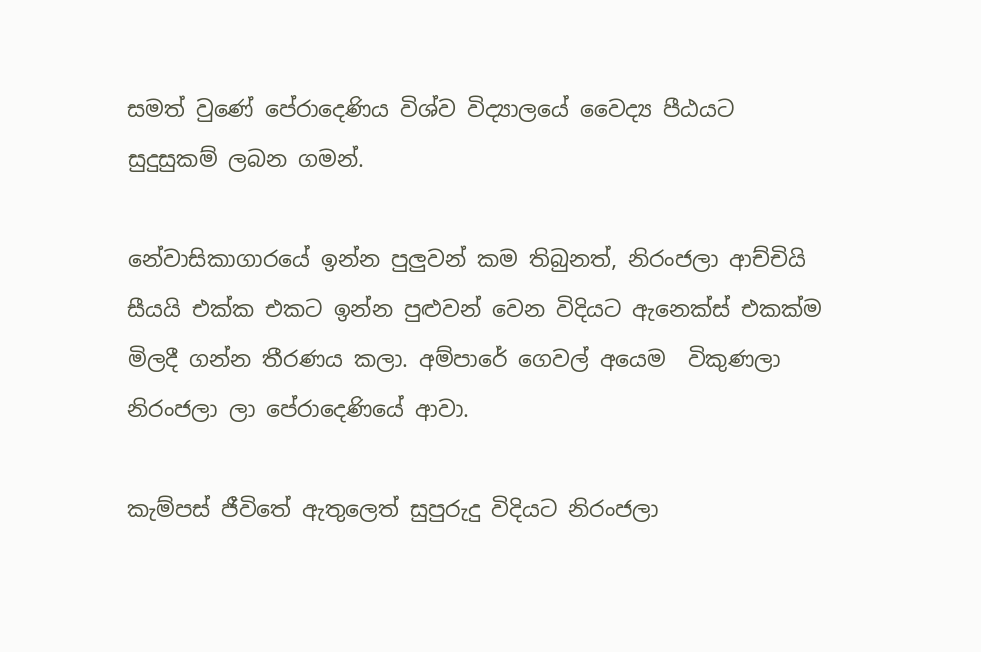සමත් වුණේ පේරාදෙණිය විශ්ව විද්‍යාලයේ වෛද්‍ය පීඨයට සුදුසුකම් ලබන ගමන්.

නේවාසිකාගාරයේ ඉන්න පුලුවන් කම තිබුනත්, නිරංජලා ආච්චියි සීයයි එක්ක එකට ඉන්න පුළුවන් වෙන විදියට ඇනෙක්ස් එකක්ම මිලදී ගන්න තීරණය කලා. අම්පාරේ ගෙවල් අයෙම  විකුණලා  නිරංජලා ලා පේරාදෙණියේ ආවා.

කැම්පස් ජීවිතේ ඇතුලෙත් සුපුරුදු විදියට නිරංජලා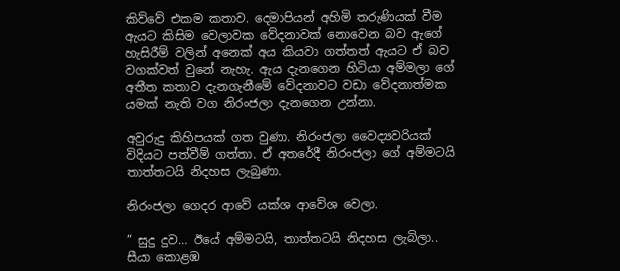කිව්වේ එකම කතාව. දෙමාපියන් අහිමි තරුණියක් වීම ඇයට කිසිම වෙලාවක වේදනාවක් නොවෙන බව ඇගේ හැසිරීම් වලින් අනෙක් අය කියවා ගත්තත් ඇයට ඒ බව වගක්වත් වුනේ නැහැ. ඇය දැනගෙන හිටියා අම්මලා ගේ අතීත කතාව දැනගැනීමේ වේදනාවට වඩා වේදනාත්මක යමක් නැති වග නිරංජලා දැනගෙන උන්නා.

අවුරුදු කිහිපයක් ගත වුණා. නිරංජලා වෛද්‍යවරියක් විදියට පත්වීම් ගත්තා. ඒ අතරේදී නිරංජලා ගේ අම්මටයි තාත්තටයි නිදහස ලැබුණා.

නිරංජලා ගෙදර ආවේ යක්ශ ආවේශ වෙලා.

” සුදු දුව… ඊයේ අම්මටයි, තාත්තටයි නිදහස ලැබිලා.. සීයා කොළඹ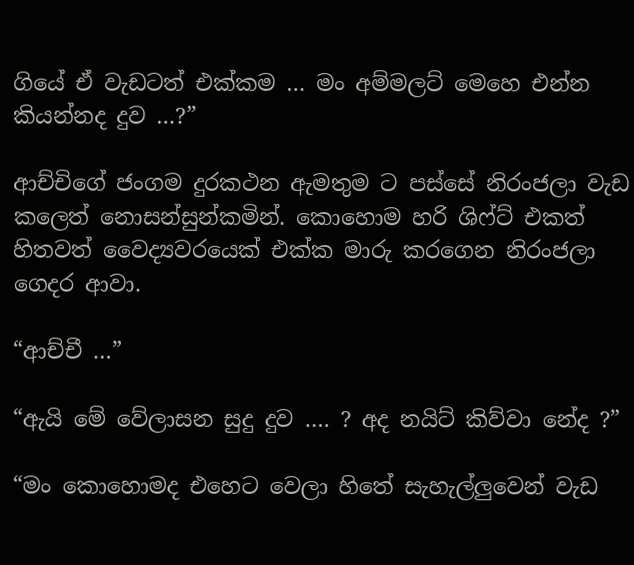ගියේ ඒ වැඩටත් එක්කම … මං අම්මලට් මෙහෙ එන්න කියන්නද දුව …?”

ආච්චිගේ ජංගම දුරකථන ඇමතුම ට පස්සේ නිරංජලා වැඩ කලෙත් නොසන්සුන්කමින්. කොහොම හරි ශිෆ්ට් එකත් හිතවත් වෛද්‍යවරයෙක් එක්ක මාරු කරගෙන නිරංජලා ගෙදර ආවා.

“ආච්චී …”

“ඇයි මේ වේලාසන සුදු දුව …. ? අද නයිට් කිව්වා නේද ?”

“මං කොහොමද එහෙට වෙලා හිතේ සැහැල්ලුවෙන් වැඩ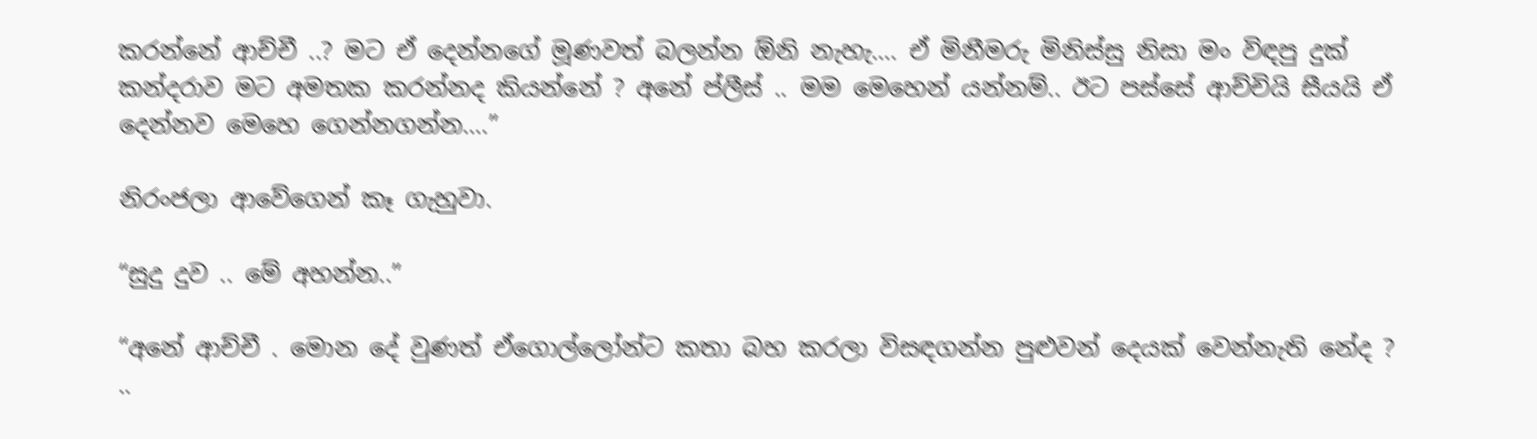කරන්නේ ආච්චී ..? මට ඒ දෙන්නගේ මූණවත් බලන්න ඕනි නැහැ…. ඒ මිනීමරු මිනිස්සු නිසා මං විඳපු දුක් කන්දරාව මට අමතක කරන්නද කියන්නේ ? අනේ ප්ලීස් .. මම මෙහෙන් යන්නම්.. ඊට පස්සේ ආච්චියි සීයයි ඒ දෙන්නව මෙහෙ ගෙන්නගන්න….”

නිරංජලා ආවේගෙන් කෑ ගැහුවා.

“සුදු දුව .. මේ අහන්න..”

“අනේ ආච්චී . මොන දේ වුණත් ඒගොල්ලෝන්ට කතා බහ කරලා විසඳගන්න පුළුවන් දෙයක් වෙන්නැති නේද ? ..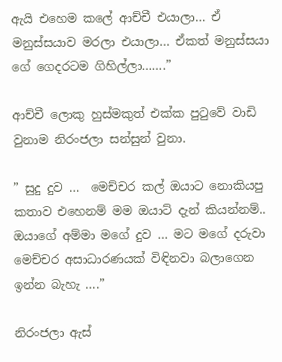ඇයි එහෙම කලේ ආච්චී එයාලා… ඒ මනුස්සයාව මරලා එයාලා… ඒකත් මනුස්සයා ගේ ගෙදරටම ගිහිල්ලා…….”

ආච්චී ලොකු හුස්මකුත් එක්ක පුටුවේ වාඩි වුනාම නිරංජලා සන්සුන් වුනා.

” සුදු දුව …  මෙච්චර කල් ඔයාට නොකියපු කතාව එහෙනම් මම ඔයාට් දැන් කියන්නම්.. ඔයාගේ අම්මා මගේ දුව … මට මගේ දරුවා මෙච්චර අසාධාරණයක් විඳිනවා බලාගෙන ඉන්න බැහැ ….”

නිරංජලා ඇස්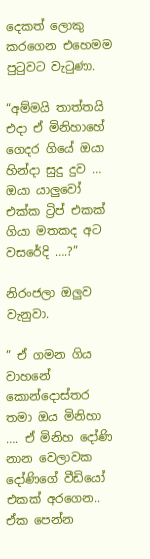දෙකත් ලොකු කරගෙන එහෙමම පුටුවට වැටුණා.

“අම්මයි තාත්තයි එදා ඒ මිනිහාහේ ගෙදර ගියේ ඔයා හින්දා සුදු දුව … ඔයා යාලුවෝ එක්ක ට්‍රිප් එකක් ගියා මතකද අට වසරේදි ….?”

නිරංජලා ඔලුව වැනුවා.

” ඒ ගමන ගිය වාහනේ කොන්දොස්තර තමා ඔය මිනිහා …. ඒ මිනිහ දෝණි නාන වෙලාවක දෝණිගේ වීඩියෝ එකක් අරගෙන.. ඒක පෙන්න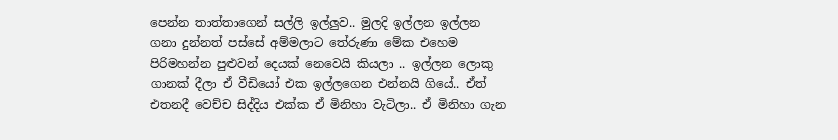පෙන්න තාත්තාගෙන් සල්ලි ඉල්ලුව.. මුලදි ඉල්ලන ඉල්ලන ගනා දුන්නත් පස්සේ අම්මලාට තේරුණා මේක එහෙම පිරිමහන්න පුළුවන් දෙයක් නෙවෙයි කියලා .. ඉල්ලන ලොකු ගානක් දීලා ඒ වීඩියෝ එක ඉල්ලගෙන එන්නයි ගියේ.. ඒත් එතනදී වෙච්ච සිද්දිය එක්ක ඒ මිනිහා වැටිලා.. ඒ මිනිහා ගැන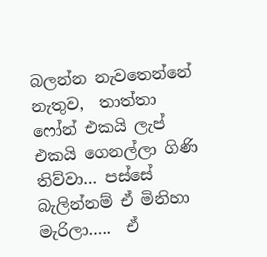බලන්න නැවතෙන්නේ නැතුව,  තාත්තා ෆෝන් එකයි ලැප් එකයි ගෙනල්ලා ගිණි තිව්වා… පස්සේ බැලින්නම් ඒ මිනිහා මැරිලා…..  ඒ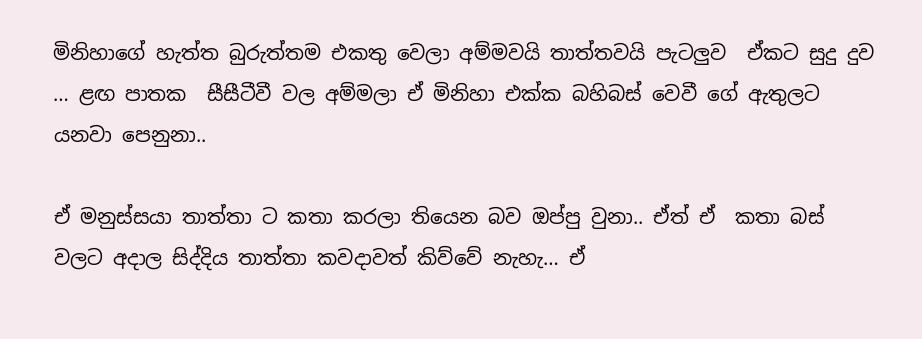මිනිහාගේ හැත්ත බුරුත්තම එකතු වෙලා අම්මවයි තාත්තවයි පැටලුව  ඒකට සුදු දුව … ළඟ පාතක  සීසීටීවී වල අම්මලා ඒ මිනිහා එක්ක බහිබස් වෙවී ගේ ඇතුලට යනවා පෙනුනා..

ඒ මනුස්සයා තාත්තා ට කතා කරලා තියෙන බව ඔප්පු වුනා.. ඒත් ඒ  කතා බස් වලට අදාල සිද්දිය තාත්තා කවදාවත් කිව්වේ නැහැ… ඒ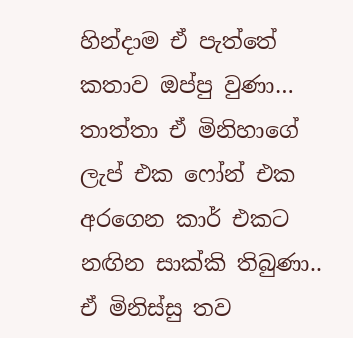හින්දාම ඒ පැත්තේ කතාව ඔප්පු වුණා… තාත්තා ඒ මිනිහාගේ ලැප් එක ෆෝන් එක අරගෙන කාර් එකට නඟින සාක්කි තිබුණා.. ඒ මිනිස්සු තව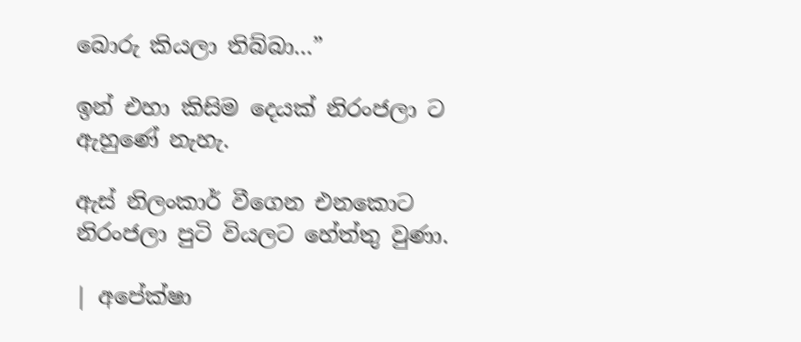බොරු කියලා තිබ්බා…”

ඉන් එහා කිසිම දෙයක් නිරංජලා ට ඇහුණේ නැහැ.

ඇස් නිලංකාර් වීගෙන එනකොට නිරංජලා පුටි වියලට හේත්තු වුණා.

| අපේක්ෂා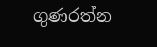ගුණරත්න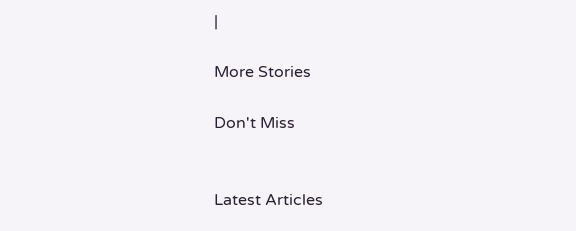|

More Stories

Don't Miss


Latest Articles